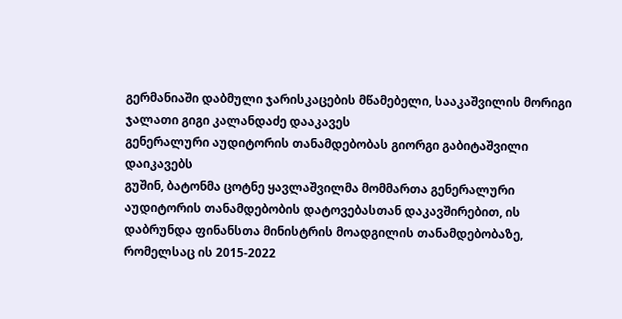გერმანიაში დაბმული ჯარისკაცების მწამებელი, სააკაშვილის მორიგი ჯალათი გიგი კალანდაძე დააკავეს
გენერალური აუდიტორის თანამდებობას გიორგი გაბიტაშვილი დაიკავებს
გუშინ, ბატონმა ცოტნე ყავლაშვილმა მომმართა გენერალური აუდიტორის თანამდებობის დატოვებასთან დაკავშირებით, ის დაბრუნდა ფინანსთა მინისტრის მოადგილის თანამდებობაზე, რომელსაც ის 2015-2022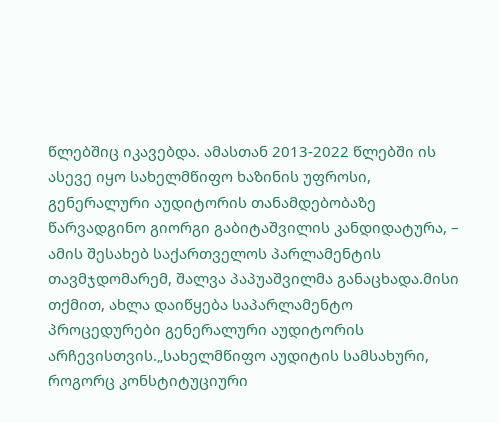წლებშიც იკავებდა. ამასთან 2013-2022 წლებში ის ასევე იყო სახელმწიფო ხაზინის უფროსი, გენერალური აუდიტორის თანამდებობაზე წარვადგინო გიორგი გაბიტაშვილის კანდიდატურა, – ამის შესახებ საქართველოს პარლამენტის თავმჯდომარემ, შალვა პაპუაშვილმა განაცხადა.მისი თქმით, ახლა დაიწყება საპარლამენტო პროცედურები გენერალური აუდიტორის არჩევისთვის.„სახელმწიფო აუდიტის სამსახური, როგორც კონსტიტუციური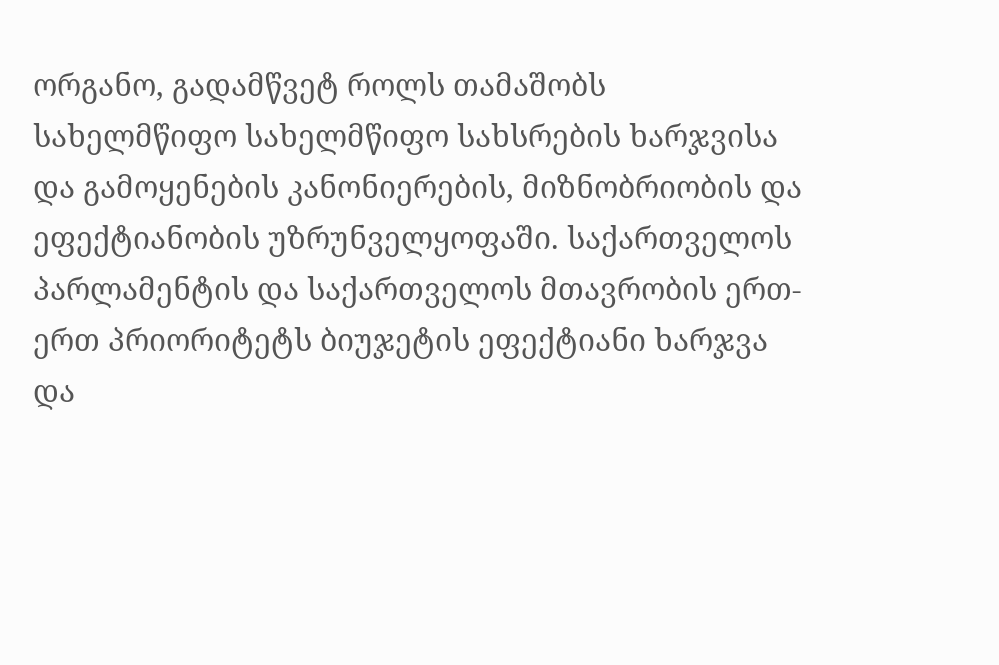ორგანო, გადამწვეტ როლს თამაშობს სახელმწიფო სახელმწიფო სახსრების ხარჯვისა და გამოყენების კანონიერების, მიზნობრიობის და ეფექტიანობის უზრუნველყოფაში. საქართველოს პარლამენტის და საქართველოს მთავრობის ერთ-ერთ პრიორიტეტს ბიუჯეტის ეფექტიანი ხარჯვა და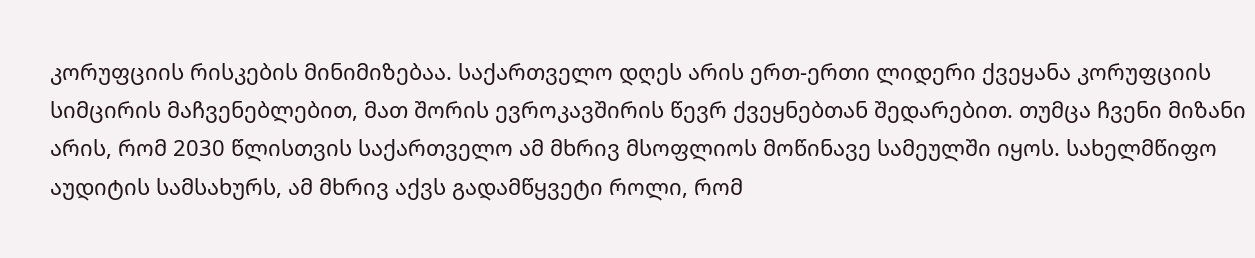კორუფციის რისკების მინიმიზებაა. საქართველო დღეს არის ერთ-ერთი ლიდერი ქვეყანა კორუფციის სიმცირის მაჩვენებლებით, მათ შორის ევროკავშირის წევრ ქვეყნებთან შედარებით. თუმცა ჩვენი მიზანი არის, რომ 2030 წლისთვის საქართველო ამ მხრივ მსოფლიოს მოწინავე სამეულში იყოს. სახელმწიფო აუდიტის სამსახურს, ამ მხრივ აქვს გადამწყვეტი როლი, რომ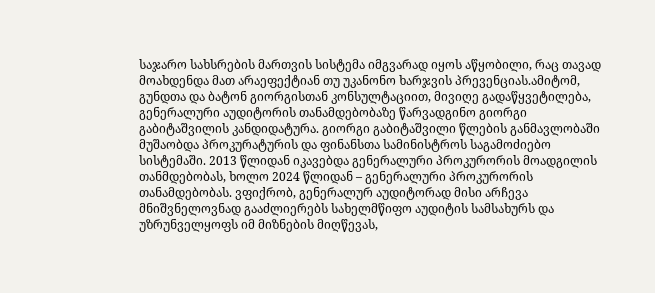საჯარო სახსრების მართვის სისტემა იმგვარად იყოს აწყობილი, რაც თავად მოახდენდა მათ არაეფექტიან თუ უკანონო ხარჯვის პრევენციას.ამიტომ, გუნდთა და ბატონ გიორგისთან კონსულტაციით, მივიღე გადაწყვეტილება, გენერალური აუდიტორის თანამდებობაზე წარვადგინო გიორგი გაბიტაშვილის კანდიდატურა. გიორგი გაბიტაშვილი წლების განმავლობაში მუშაობდა პროკურატურის და ფინანსთა სამინისტროს საგამოძიებო სისტემაში. 2013 წლიდან იკავებდა გენერალური პროკურორის მოადგილის თანმდებობას, ხოლო 2024 წლიდან – გენერალური პროკურორის თანამდებობას. ვფიქრობ, გენერალურ აუდიტორად მისი არჩევა მნიშვნელოვნად გააძლიერებს სახელმწიფო აუდიტის სამსახურს და უზრუნველყოფს იმ მიზნების მიღწევას,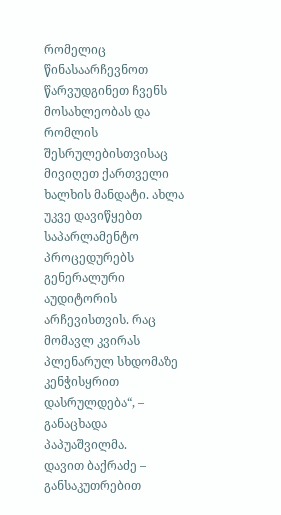რომელიც წინასაარჩევნოთ წარვუდგინეთ ჩვენს მოსახლეობას და რომლის შესრულებისთვისაც მივიღეთ ქართველი ხალხის მანდატი. ახლა უკვე დავიწყებთ საპარლამენტო პროცედურებს გენერალური აუდიტორის არჩევისთვის. რაც მომავლ კვირას პლენარულ სხდომაზე კენჭისყრით დასრულდება“, – განაცხადა პაპუაშვილმა.
დავით ბაქრაძე – განსაკუთრებით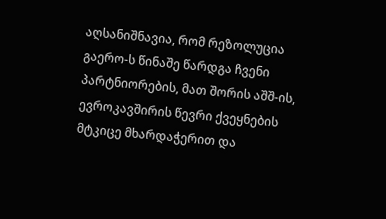აღსანიშნავია, რომ რეზოლუცია გაერო-ს წინაშე წარდგა ჩვენი პარტნიორების, მათ შორის აშშ-ის, ევროკავშირის წევრი ქვეყნების მტკიცე მხარდაჭერით და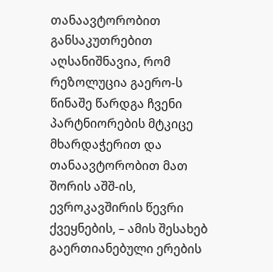თანაავტორობით
განსაკუთრებით აღსანიშნავია, რომ რეზოლუცია გაერო-ს წინაშე წარდგა ჩვენი პარტნიორების მტკიცე მხარდაჭერით და თანაავტორობით მათ შორის აშშ-ის, ევროკავშირის წევრი ქვეყნების, – ამის შესახებ გაერთიანებული ერების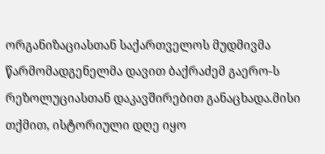ორგანიზაციასთან საქართველოს მუდმივმა წარმომადგენელმა დავით ბაქრაძემ გაერო-ს რეზოლუციასთან დაკავშირებით განაცხადა.მისი თქმით, ისტორიული დღე იყო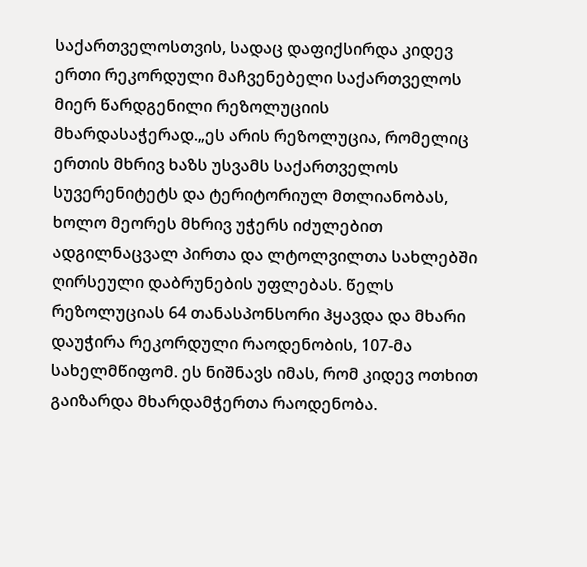საქართველოსთვის, სადაც დაფიქსირდა კიდევ ერთი რეკორდული მაჩვენებელი საქართველოს მიერ წარდგენილი რეზოლუციის მხარდასაჭერად.„ეს არის რეზოლუცია, რომელიც ერთის მხრივ ხაზს უსვამს საქართველოს სუვერენიტეტს და ტერიტორიულ მთლიანობას, ხოლო მეორეს მხრივ უჭერს იძულებით ადგილნაცვალ პირთა და ლტოლვილთა სახლებში ღირსეული დაბრუნების უფლებას. წელს რეზოლუციას 64 თანასპონსორი ჰყავდა და მხარი დაუჭირა რეკორდული რაოდენობის, 107-მა სახელმწიფომ. ეს ნიშნავს იმას, რომ კიდევ ოთხით გაიზარდა მხარდამჭერთა რაოდენობა.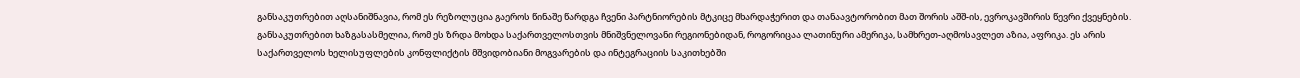განსაკუთრებით აღსანიშნავია, რომ ეს რეზოლუცია გაეროს წინაშე წარდგა ჩვენი პარტნიორების მტკიცე მხარდაჭერით და თანაავტორობით მათ შორის აშშ-ის, ევროკავშირის წევრი ქვეყნების. განსაკუთრებით ხაზგასასმელია, რომ ეს ზრდა მოხდა საქართველოსთვის მნიშვნელოვანი რეგიონებიდან, როგორიცაა ლათინური ამერიკა, სამხრეთ-აღმოსავლეთ აზია, აფრიკა. ეს არის საქართველოს ხელისუფლების კონფლიქტის მშვიდობიანი მოგვარების და ინტეგრაციის საკითხებში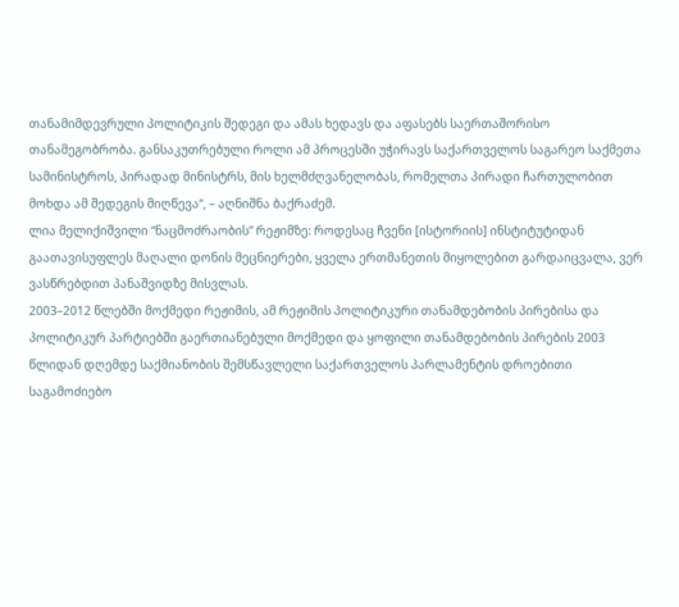თანამიმდევრული პოლიტიკის შედეგი და ამას ხედავს და აფასებს საერთაშორისო თანამეგობრობა. განსაკუთრებული როლი ამ პროცესში უჭირავს საქართველოს საგარეო საქმეთა სამინისტროს, პირადად მინისტრს, მის ხელმძღვანელობას, რომელთა პირადი ჩართულობით მოხდა ამ შედეგის მიღწევა“, – აღნიშნა ბაქრაძემ.
ლია მელიქიშვილი “ნაცმოძრაობის” რეჟიმზე: როდესაც ჩვენი [ისტორიის] ინსტიტუტიდან გაათავისუფლეს მაღალი დონის მეცნიერები, ყველა ერთმანეთის მიყოლებით გარდაიცვალა, ვერ ვასწრებდით პანაშვიდზე მისვლას.
2003–2012 წლებში მოქმედი რეჟიმის, ამ რეჟიმის პოლიტიკური თანამდებობის პირებისა და პოლიტიკურ პარტიებში გაერთიანებული მოქმედი და ყოფილი თანამდებობის პირების 2003 წლიდან დღემდე საქმიანობის შემსწავლელი საქართველოს პარლამენტის დროებითი საგამოძიებო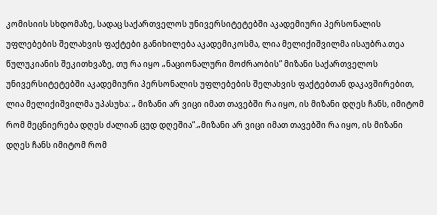კომისიის სხდომაზე, სადაც საქართველოს უნივერსიტეტებში აკადემიური პერსონალის უფლებების შელახვის ფაქტები განიხილება აკადემიკოსმა, ლია მელიქიშვილმა ისაუბრა.თეა წულუკიანის შეკითხვაზე, თუ რა იყო „ნაციონალური მოძრაობის“ მიზანი საქართველოს უნივერსიტეტებში აკადემიური პერსონალის უფლებების შელახვის ფაქტებთან დაკავშირებით, ლია მელიქიშვილმა უპასუხა: „ მიზანი არ ვიცი იმათ თავებში რა იყო, ის მიზანი დღეს ჩანს, იმიტომ რომ მეცნიერება დღეს ძალიან ცუდ დღეშია“.„მიზანი არ ვიცი იმათ თავებში რა იყო, ის მიზანი დღეს ჩანს იმიტომ რომ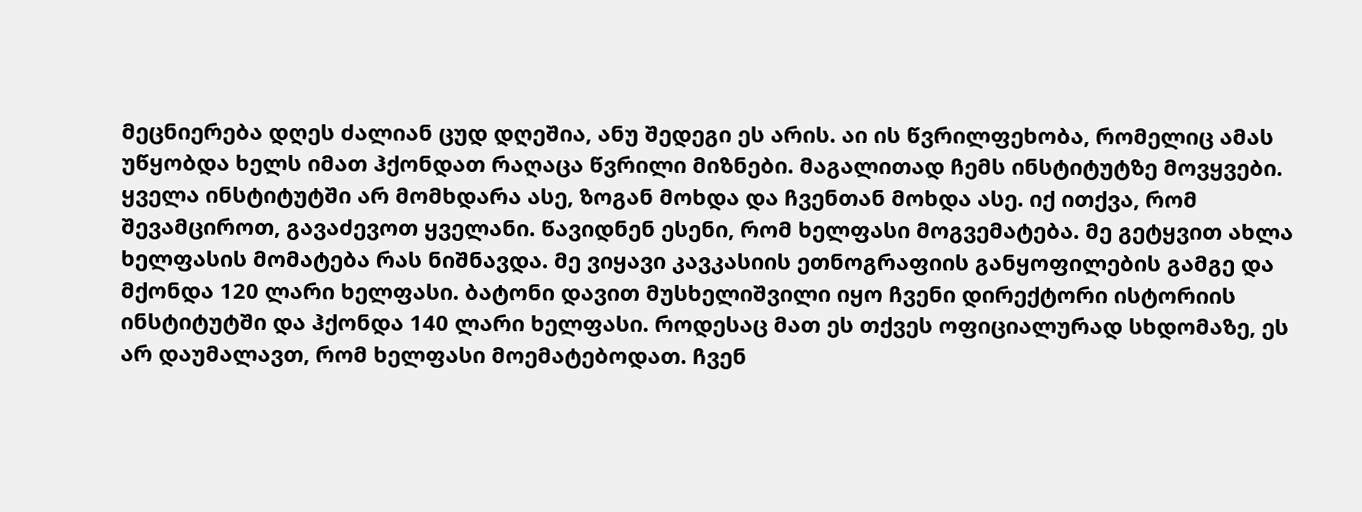მეცნიერება დღეს ძალიან ცუდ დღეშია, ანუ შედეგი ეს არის. აი ის წვრილფეხობა, რომელიც ამას უწყობდა ხელს იმათ ჰქონდათ რაღაცა წვრილი მიზნები. მაგალითად ჩემს ინსტიტუტზე მოვყვები. ყველა ინსტიტუტში არ მომხდარა ასე, ზოგან მოხდა და ჩვენთან მოხდა ასე. იქ ითქვა, რომ შევამციროთ, გავაძევოთ ყველანი. წავიდნენ ესენი, რომ ხელფასი მოგვემატება. მე გეტყვით ახლა ხელფასის მომატება რას ნიშნავდა. მე ვიყავი კავკასიის ეთნოგრაფიის განყოფილების გამგე და მქონდა 120 ლარი ხელფასი. ბატონი დავით მუსხელიშვილი იყო ჩვენი დირექტორი ისტორიის ინსტიტუტში და ჰქონდა 140 ლარი ხელფასი. როდესაც მათ ეს თქვეს ოფიციალურად სხდომაზე, ეს არ დაუმალავთ, რომ ხელფასი მოემატებოდათ. ჩვენ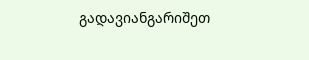გადავიანგარიშეთ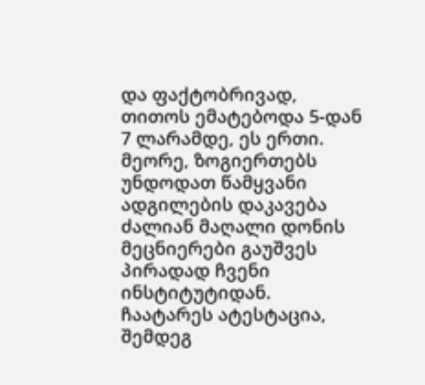და ფაქტობრივად, თითოს ემატებოდა 5-დან 7 ლარამდე, ეს ერთი. მეორე, ზოგიერთებს უნდოდათ წამყვანი ადგილების დაკავება ძალიან მაღალი დონის მეცნიერები გაუშვეს პირადად ჩვენი ინსტიტუტიდან. ჩაატარეს ატესტაცია, შემდეგ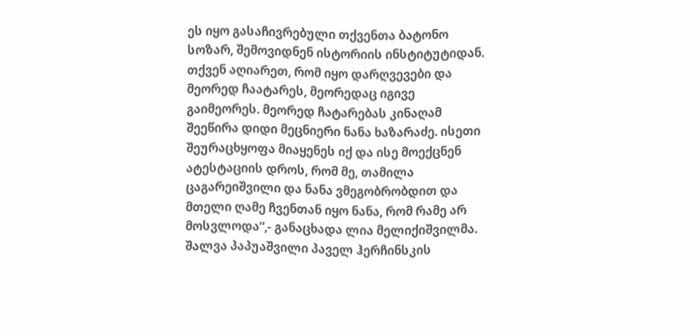ეს იყო გასაჩივრებული თქვენთა ბატონო სოზარ, შემოვიდნენ ისტორიის ინსტიტუტიდან. თქვენ აღიარეთ, რომ იყო დარღვევები და მეორედ ჩაატარეს, მეორედაც იგივე გაიმეორეს. მეორედ ჩატარებას კინაღამ შეეწირა დიდი მეცნიერი ნანა ხაზარაძე. ისეთი შეურაცხყოფა მიაყენეს იქ და ისე მოექცნენ ატესტაციის დროს, რომ მე, თამილა ცაგარეიშვილი და ნანა ვმეგობრობდით და მთელი ღამე ჩვენთან იყო ნანა, რომ რამე არ მოსვლოდა“,- განაცხადა ლია მელიქიშვილმა.
შალვა პაპუაშვილი პაველ ჰერჩინსკის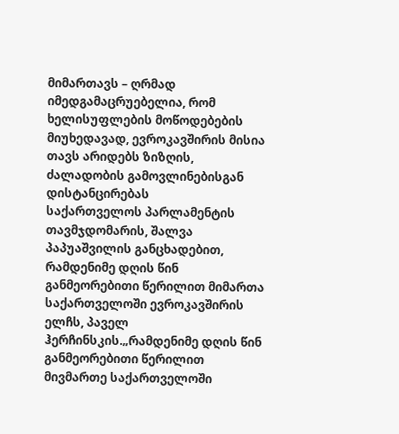მიმართავს – ღრმად იმედგამაცრუებელია, რომ ხელისუფლების მოწოდებების მიუხედავად, ევროკავშირის მისია თავს არიდებს ზიზღის, ძალადობის გამოვლინებისგან დისტანცირებას
საქართველოს პარლამენტის თავმჯდომარის, შალვა პაპუაშვილის განცხადებით, რამდენიმე დღის წინ განმეორებითი წერილით მიმართა საქართველოში ევროკავშირის ელჩს, პაველ ჰერჩინსკის.„რამდენიმე დღის წინ განმეორებითი წერილით მივმართე საქართველოში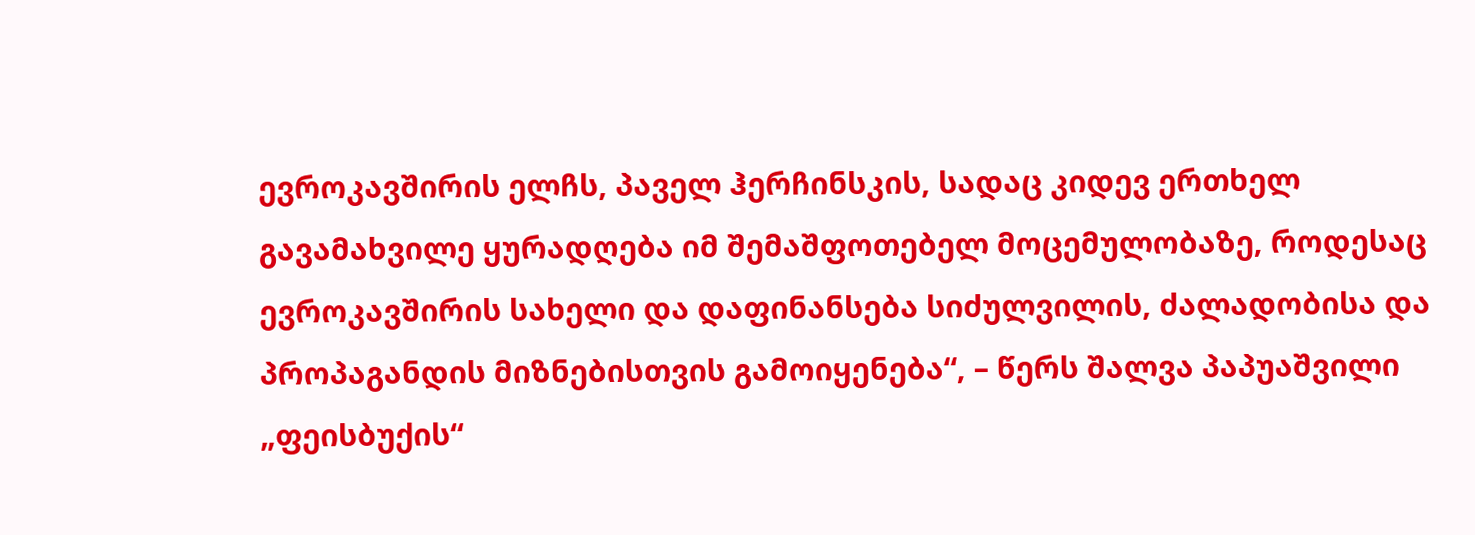ევროკავშირის ელჩს, პაველ ჰერჩინსკის, სადაც კიდევ ერთხელ გავამახვილე ყურადღება იმ შემაშფოთებელ მოცემულობაზე, როდესაც ევროკავშირის სახელი და დაფინანსება სიძულვილის, ძალადობისა და პროპაგანდის მიზნებისთვის გამოიყენება“, – წერს შალვა პაპუაშვილი „ფეისბუქის“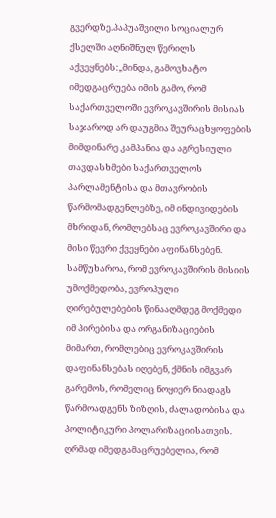გვერდზე.პაპუაშვილი სოციალურ ქსელში აღნიშნულ წერილს აქვეყნებს:„მინდა, გამოვხატო იმედგაცრუება იმის გამო, რომ საქართველოში ევროკავშირის მისიას საჯაროდ არ დაუგმია შეურაცხყოფების მიმდინარე კამპანია და აგრესიული თავდასხმები საქართველოს პარლამენტისა და მთავრობის წარმომადგენლებზე, იმ ინდივიდების მხრიდან, რომლებსაც ევროკავშირი და მისი წევრი ქვეყნები აფინანსებენ. სამწუხაროა, რომ ევროკავშირის მისიის უმოქმედობა, ევროპული ღირებულებების წინააღმდეგ მოქმედი იმ პირებისა და ორგანიზაციების მიმართ, რომლებიც ევროკავშირის დაფინანსებას იღებენ, ქმნის იმგვარ გარემოს, რომელიც ნოყიერ ნიადაგს წარმოადგენს ზიზღის, ძალადობისა და პოლიტიკური პოლარიზაციისათვის. ღრმად იმედგამაცრუებელია, რომ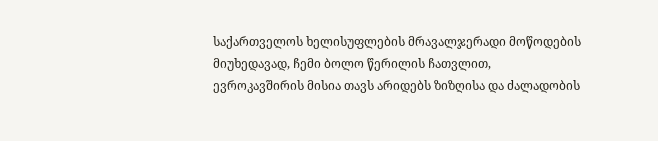საქართველოს ხელისუფლების მრავალჯერადი მოწოდების მიუხედავად, ჩემი ბოლო წერილის ჩათვლით, ევროკავშირის მისია თავს არიდებს ზიზღისა და ძალადობის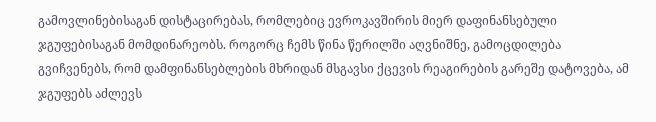გამოვლინებისაგან დისტაცირებას, რომლებიც ევროკავშირის მიერ დაფინანსებული ჯგუფებისაგან მომდინარეობს. როგორც ჩემს წინა წერილში აღვნიშნე, გამოცდილება გვიჩვენებს, რომ დამფინანსებლების მხრიდან მსგავსი ქცევის რეაგირების გარეშე დატოვება, ამ ჯგუფებს აძლევს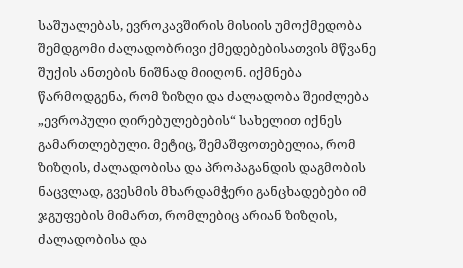საშუალებას, ევროკავშირის მისიის უმოქმედობა შემდგომი ძალადობრივი ქმედებებისათვის მწვანე შუქის ანთების ნიშნად მიიღონ. იქმნება წარმოდგენა, რომ ზიზღი და ძალადობა შეიძლება „ევროპული ღირებულებების“ სახელით იქნეს გამართლებული. მეტიც, შემაშფოთებელია, რომ ზიზღის, ძალადობისა და პროპაგანდის დაგმობის ნაცვლად, გვესმის მხარდამჭერი განცხადებები იმ ჯგუფების მიმართ, რომლებიც არიან ზიზღის, ძალადობისა და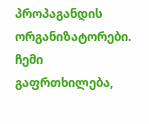პროპაგანდის ორგანიზატორები. ჩემი გაფრთხილება,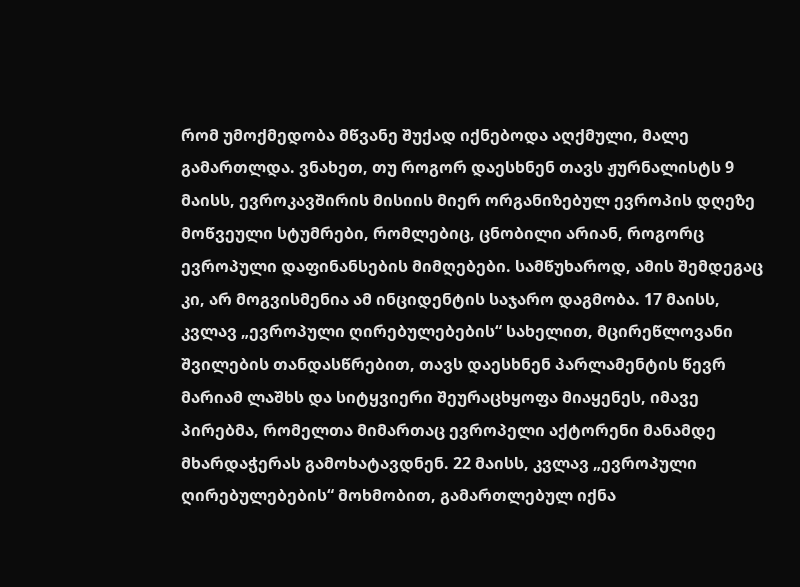რომ უმოქმედობა მწვანე შუქად იქნებოდა აღქმული, მალე გამართლდა. ვნახეთ, თუ როგორ დაესხნენ თავს ჟურნალისტს 9 მაისს, ევროკავშირის მისიის მიერ ორგანიზებულ ევროპის დღეზე მოწვეული სტუმრები, რომლებიც, ცნობილი არიან, როგორც ევროპული დაფინანსების მიმღებები. სამწუხაროდ, ამის შემდეგაც კი, არ მოგვისმენია ამ ინციდენტის საჯარო დაგმობა. 17 მაისს, კვლავ „ევროპული ღირებულებების“ სახელით, მცირეწლოვანი შვილების თანდასწრებით, თავს დაესხნენ პარლამენტის წევრ მარიამ ლაშხს და სიტყვიერი შეურაცხყოფა მიაყენეს, იმავე პირებმა, რომელთა მიმართაც ევროპელი აქტორენი მანამდე მხარდაჭერას გამოხატავდნენ. 22 მაისს, კვლავ „ევროპული ღირებულებების“ მოხმობით, გამართლებულ იქნა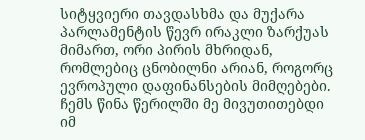სიტყვიერი თავდასხმა და მუქარა პარლამენტის წევრ ირაკლი ზარქუას მიმართ, ორი პირის მხრიდან, რომლებიც ცნობილნი არიან, როგორც ევროპული დაფინანსების მიმღებები. ჩემს წინა წერილში მე მივუთითებდი იმ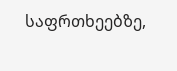საფრთხეებზე,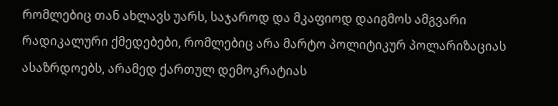რომლებიც თან ახლავს უარს, საჯაროდ და მკაფიოდ დაიგმოს ამგვარი რადიკალური ქმედებები, რომლებიც არა მარტო პოლიტიკურ პოლარიზაციას ასაზრდოებს, არამედ ქართულ დემოკრატიას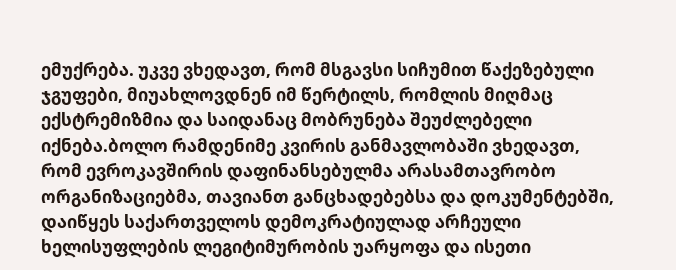ემუქრება. უკვე ვხედავთ, რომ მსგავსი სიჩუმით წაქეზებული ჯგუფები, მიუახლოვდნენ იმ წერტილს, რომლის მიღმაც ექსტრემიზმია და საიდანაც მობრუნება შეუძლებელი იქნება.ბოლო რამდენიმე კვირის განმავლობაში ვხედავთ, რომ ევროკავშირის დაფინანსებულმა არასამთავრობო ორგანიზაციებმა, თავიანთ განცხადებებსა და დოკუმენტებში, დაიწყეს საქართველოს დემოკრატიულად არჩეული ხელისუფლების ლეგიტიმურობის უარყოფა და ისეთი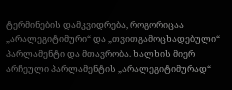ტერმინების დამკვიდრება, როგორიცაა „არალეგიტიმური“ და „თვითგამოცხადებული“ პარლამენტი და მთავრობა. ხალხის მიერ არჩეული პარლამენტის „არალეგიტიმურად“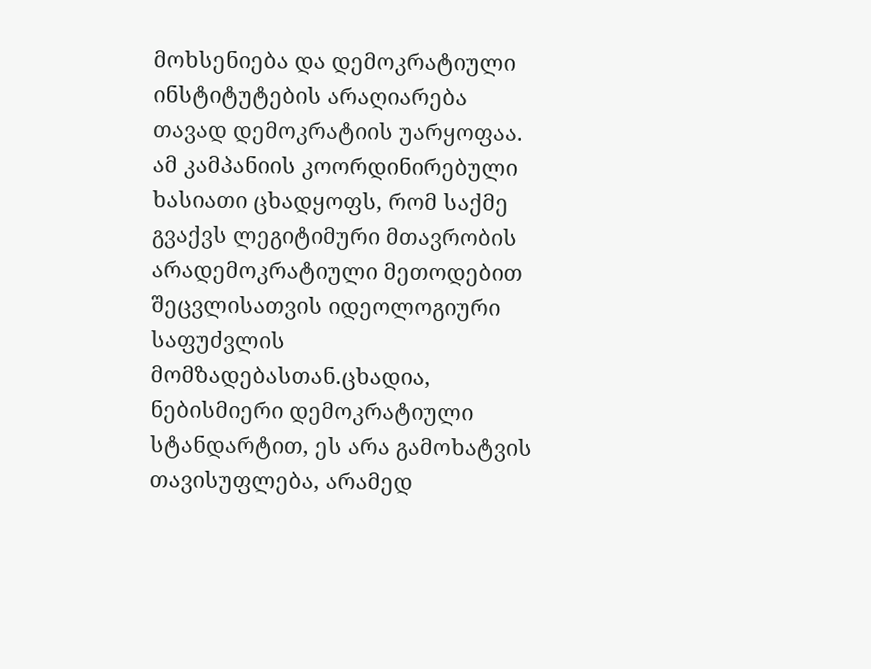მოხსენიება და დემოკრატიული ინსტიტუტების არაღიარება თავად დემოკრატიის უარყოფაა. ამ კამპანიის კოორდინირებული ხასიათი ცხადყოფს, რომ საქმე გვაქვს ლეგიტიმური მთავრობის არადემოკრატიული მეთოდებით შეცვლისათვის იდეოლოგიური საფუძვლის მომზადებასთან.ცხადია, ნებისმიერი დემოკრატიული სტანდარტით, ეს არა გამოხატვის თავისუფლება, არამედ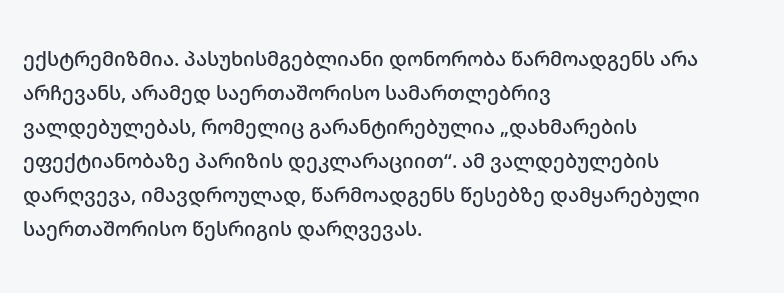ექსტრემიზმია. პასუხისმგებლიანი დონორობა წარმოადგენს არა არჩევანს, არამედ საერთაშორისო სამართლებრივ ვალდებულებას, რომელიც გარანტირებულია „დახმარების ეფექტიანობაზე პარიზის დეკლარაციით“. ამ ვალდებულების დარღვევა, იმავდროულად, წარმოადგენს წესებზე დამყარებული საერთაშორისო წესრიგის დარღვევას.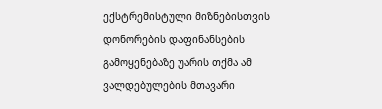ექსტრემისტული მიზნებისთვის დონორების დაფინანსების გამოყენებაზე უარის თქმა ამ ვალდებულების მთავარი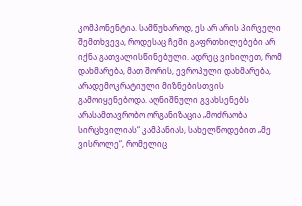კომპონენტია. სამწუხაროდ, ეს არ არის პირველი შემთხვევა, როდესაც ჩემი გაფრთხილებები არ იქნა გათვალისწინებული. ადრეც ვიხილეთ, რომ დახმარება, მათ შორის, ევროპული დახმარება, არადემოკრატიული მიზნებისთვის გამოიყენებოდა. აღნიშნული გვახსენებს არასამთავრობო ორგანიზაცია „მოძრაობა სირცხვილიას“ კამპანიას, სახელწოდებით „მე ვისროლე“, რომელიც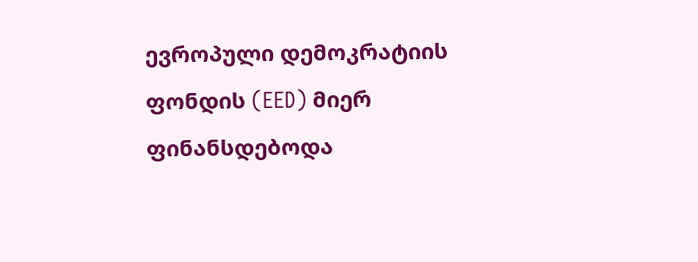ევროპული დემოკრატიის ფონდის (EED) მიერ ფინანსდებოდა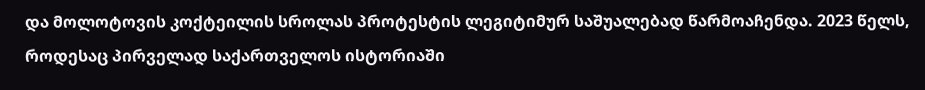და მოლოტოვის კოქტეილის სროლას პროტესტის ლეგიტიმურ საშუალებად წარმოაჩენდა. 2023 წელს, როდესაც პირველად საქართველოს ისტორიაში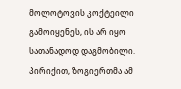მოლოტოვის კოქტეილი გამოიყენეს, ის არ იყო სათანადოდ დაგმობილი. პირიქით, ზოგიერთმა ამ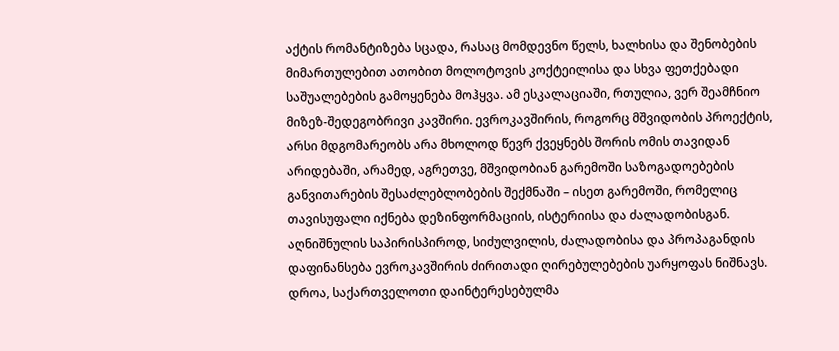აქტის რომანტიზება სცადა, რასაც მომდევნო წელს, ხალხისა და შენობების მიმართულებით ათობით მოლოტოვის კოქტეილისა და სხვა ფეთქებადი საშუალებების გამოყენება მოჰყვა. ამ ესკალაციაში, რთულია, ვერ შეამჩნიო მიზეზ-შედეგობრივი კავშირი. ევროკავშირის, როგორც მშვიდობის პროექტის, არსი მდგომარეობს არა მხოლოდ წევრ ქვეყნებს შორის ომის თავიდან არიდებაში, არამედ, აგრეთვე, მშვიდობიან გარემოში საზოგადოებების განვითარების შესაძლებლობების შექმნაში – ისეთ გარემოში, რომელიც თავისუფალი იქნება დეზინფორმაციის, ისტერიისა და ძალადობისგან. აღნიშნულის საპირისპიროდ, სიძულვილის, ძალადობისა და პროპაგანდის დაფინანსება ევროკავშირის ძირითადი ღირებულებების უარყოფას ნიშნავს. დროა, საქართველოთი დაინტერესებულმა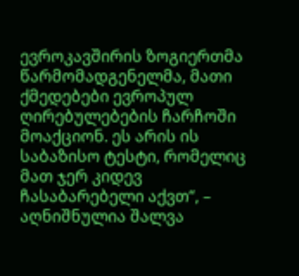ევროკავშირის ზოგიერთმა წარმომადგენელმა, მათი ქმედებები ევროპულ ღირებულებების ჩარჩოში მოაქციონ. ეს არის ის საბაზისო ტესტი, რომელიც მათ ჯერ კიდევ ჩასაბარებელი აქვთ“, – აღნიშნულია შალვა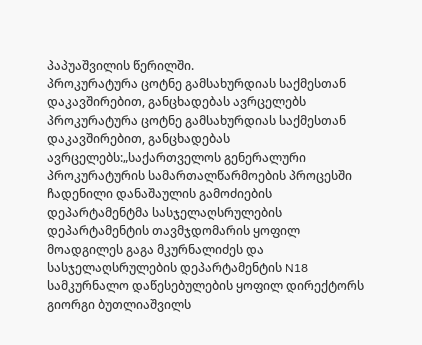პაპუაშვილის წერილში.
პროკურატურა ცოტნე გამსახურდიას საქმესთან დაკავშირებით, განცხადებას ავრცელებს
პროკურატურა ცოტნე გამსახურდიას საქმესთან დაკავშირებით, განცხადებას ავრცელებს:„საქართველოს გენერალური პროკურატურის სამართალწარმოების პროცესში ჩადენილი დანაშაულის გამოძიების დეპარტამენტმა სასჯელაღსრულების დეპარტამენტის თავმჯდომარის ყოფილ მოადგილეს გაგა მკურნალიძეს და სასჯელაღსრულების დეპარტამენტის N18 სამკურნალო დაწესებულების ყოფილ დირექტორს გიორგი ბუთლიაშვილს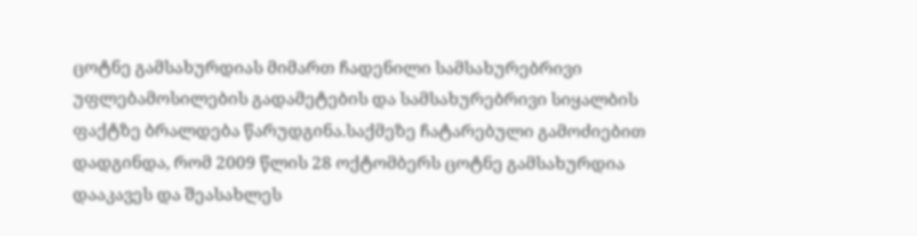ცოტნე გამსახურდიას მიმართ ჩადენილი სამსახურებრივი უფლებამოსილების გადამეტების და სამსახურებრივი სიყალბის ფაქტზე ბრალდება წარუდგინა.საქმეზე ჩატარებული გამოძიებით დადგინდა, რომ 2009 წლის 28 ოქტომბერს ცოტნე გამსახურდია დააკავეს და შეასახლეს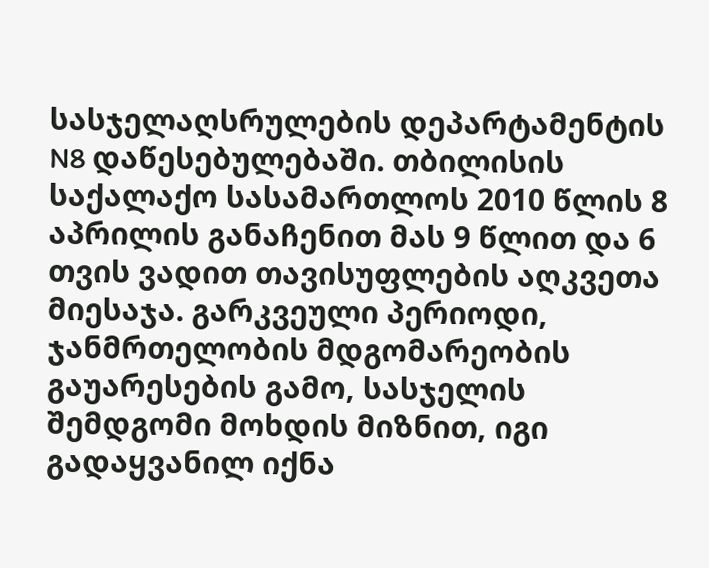სასჯელაღსრულების დეპარტამენტის N8 დაწესებულებაში. თბილისის საქალაქო სასამართლოს 2010 წლის 8 აპრილის განაჩენით მას 9 წლით და 6 თვის ვადით თავისუფლების აღკვეთა მიესაჯა. გარკვეული პერიოდი, ჯანმრთელობის მდგომარეობის გაუარესების გამო, სასჯელის შემდგომი მოხდის მიზნით, იგი გადაყვანილ იქნა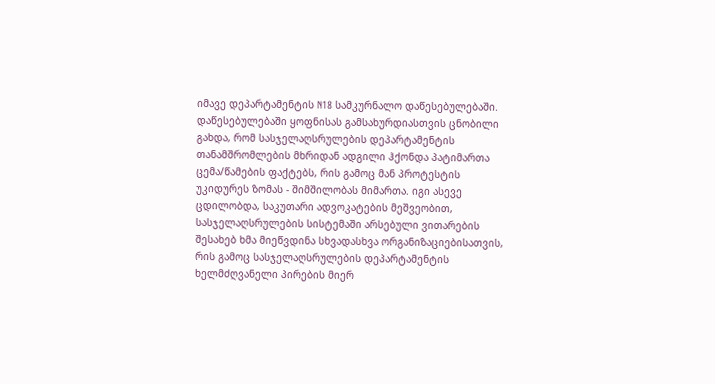იმავე დეპარტამენტის N18 სამკურნალო დაწესებულებაში. დაწესებულებაში ყოფნისას გამსახურდიასთვის ცნობილი გახდა, რომ სასჯელაღსრულების დეპარტამენტის თანამშრომლების მხრიდან ადგილი ჰქონდა პატიმართა ცემა/წამების ფაქტებს, რის გამოც მან პროტესტის უკიდურეს ზომას - შიმშილობას მიმართა. იგი ასევე ცდილობდა, საკუთარი ადვოკატების მეშვეობით, სასჯელაღსრულების სისტემაში არსებული ვითარების შესახებ ხმა მიეწვდინა სხვადასხვა ორგანიზაციებისათვის, რის გამოც სასჯელაღსრულების დეპარტამენტის ხელმძღვანელი პირების მიერ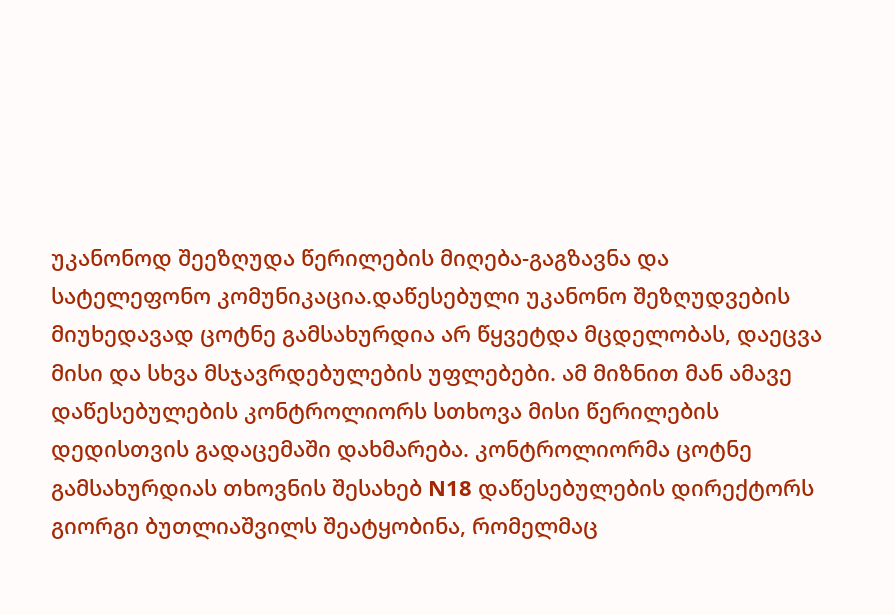უკანონოდ შეეზღუდა წერილების მიღება-გაგზავნა და სატელეფონო კომუნიკაცია.დაწესებული უკანონო შეზღუდვების მიუხედავად ცოტნე გამსახურდია არ წყვეტდა მცდელობას, დაეცვა მისი და სხვა მსჯავრდებულების უფლებები. ამ მიზნით მან ამავე დაწესებულების კონტროლიორს სთხოვა მისი წერილების დედისთვის გადაცემაში დახმარება. კონტროლიორმა ცოტნე გამსახურდიას თხოვნის შესახებ N18 დაწესებულების დირექტორს გიორგი ბუთლიაშვილს შეატყობინა, რომელმაც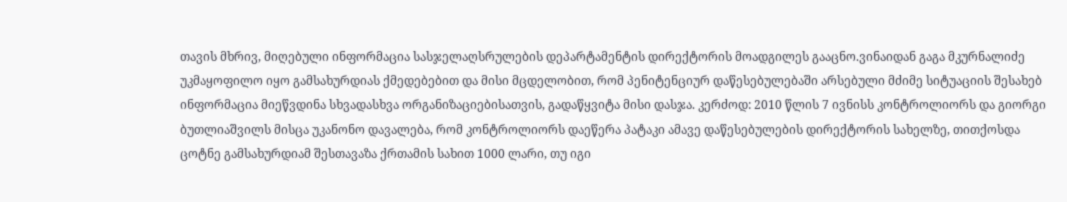თავის მხრივ, მიღებული ინფორმაცია სასჯელაღსრულების დეპარტამენტის დირექტორის მოადგილეს გააცნო.ვინაიდან გაგა მკურნალიძე უკმაყოფილო იყო გამსახურდიას ქმედებებით და მისი მცდელობით, რომ პენიტენციურ დაწესებულებაში არსებული მძიმე სიტუაციის შესახებ ინფორმაცია მიეწვდინა სხვადასხვა ორგანიზაციებისათვის, გადაწყვიტა მისი დასჯა. კერძოდ: 2010 წლის 7 ივნისს კონტროლიორს და გიორგი ბუთლიაშვილს მისცა უკანონო დავალება, რომ კონტროლიორს დაეწერა პატაკი ამავე დაწესებულების დირექტორის სახელზე, თითქოსდა ცოტნე გამსახურდიამ შესთავაზა ქრთამის სახით 1000 ლარი, თუ იგი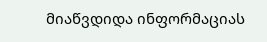მიაწვდიდა ინფორმაციას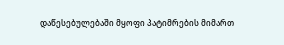დაწესებულებაში მყოფი პატიმრების მიმართ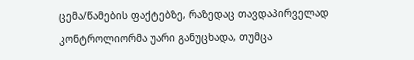ცემა/წამების ფაქტებზე, რაზედაც თავდაპირველად კონტროლიორმა უარი განუცხადა, თუმცა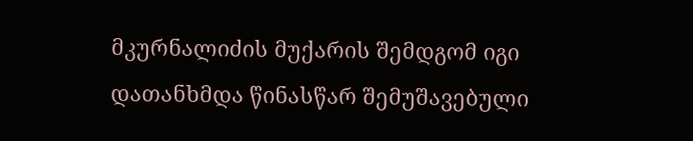მკურნალიძის მუქარის შემდგომ იგი დათანხმდა წინასწარ შემუშავებული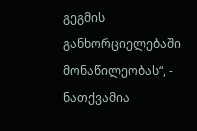გეგმის განხორციელებაში მონაწილეობას“, - ნათქვამია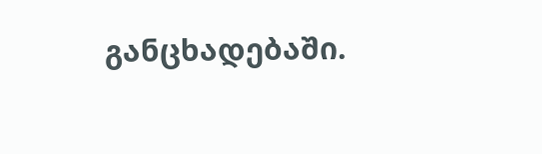განცხადებაში.